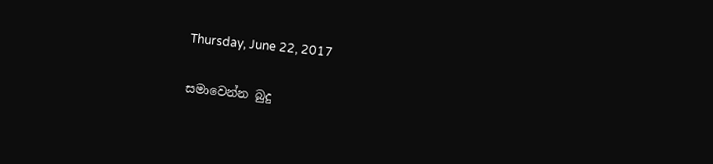Thursday, June 22, 2017

සමාවෙන්න බුදු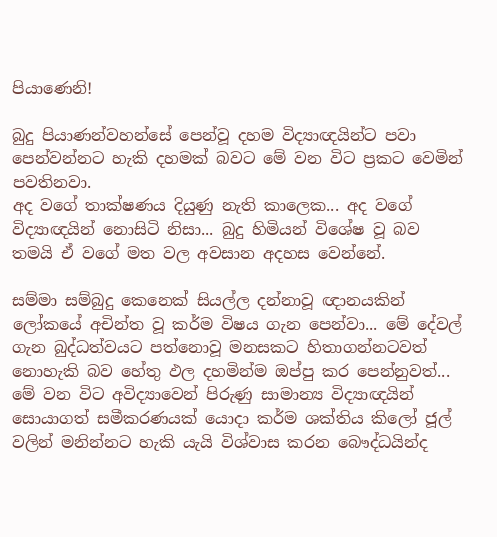පියාණෙනි!

බුදු පියාණන්වහන්සේ පෙන්වූ දහම විද්‍යාඥයින්ට පවා පෙන්වන්නට හැකි දහමක් බවට මේ වන විට ප්‍රකට වෙමින් පවතිනවා.
අද වගේ තාක්ෂණය දියුණු නැති කාලෙක... අද වගේ විද්‍යාඥයින් නොසිටි නිසා... බුදු හිමියන් විශේෂ වූ බව තමයි ඒ වගේ මත වල අවසාන අදහස වෙන්නේ.

සම්මා සම්බුදු කෙනෙක් සියල්ල දන්නාවූ ඥානයකින් ලෝකයේ අචින්ත වූ කර්ම විෂය ගැන පෙන්වා... මේ දේවල් ගැන බුද්ධත්වයට පත්නොවූ මනසකට හිතාගන්නටවත් නොහැකි බව හේතු ඵල දහමින්ම ඔප්පු කර පෙන්නුවත්... මේ වන විට අවිද්‍යාවෙන් පිරුණු සාමාන්‍ය විද්‍යාඥයින් සොයාගත් සමීකරණයක් යොදා කර්ම ශක්තිය කිලෝ ජූල් වලින් මනින්නට හැකි යැයි විශ්වාස කරන බෞද්ධයින්ද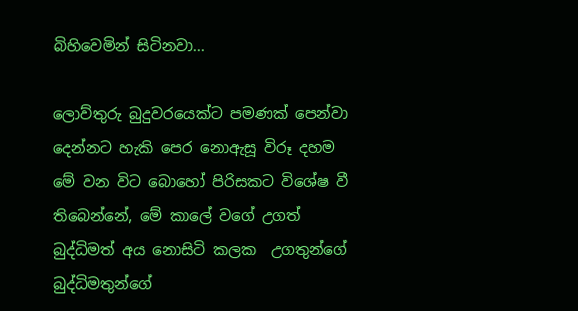බිහිවෙමින් සිටිනවා...

ලොව්තුරු බුදුවරයෙක්ට පමණක් පෙන්වා දෙන්නට හැකි පෙර නොඇසූ විරූ දහම මේ වන විට බොහෝ පිරිසකට විශේෂ වී තිබෙන්නේ, මේ කාලේ වගේ උගත් බුද්ධිමත් අය නොසිටි කලක  උගතුන්ගේ බුද්ධිමතුන්ගේ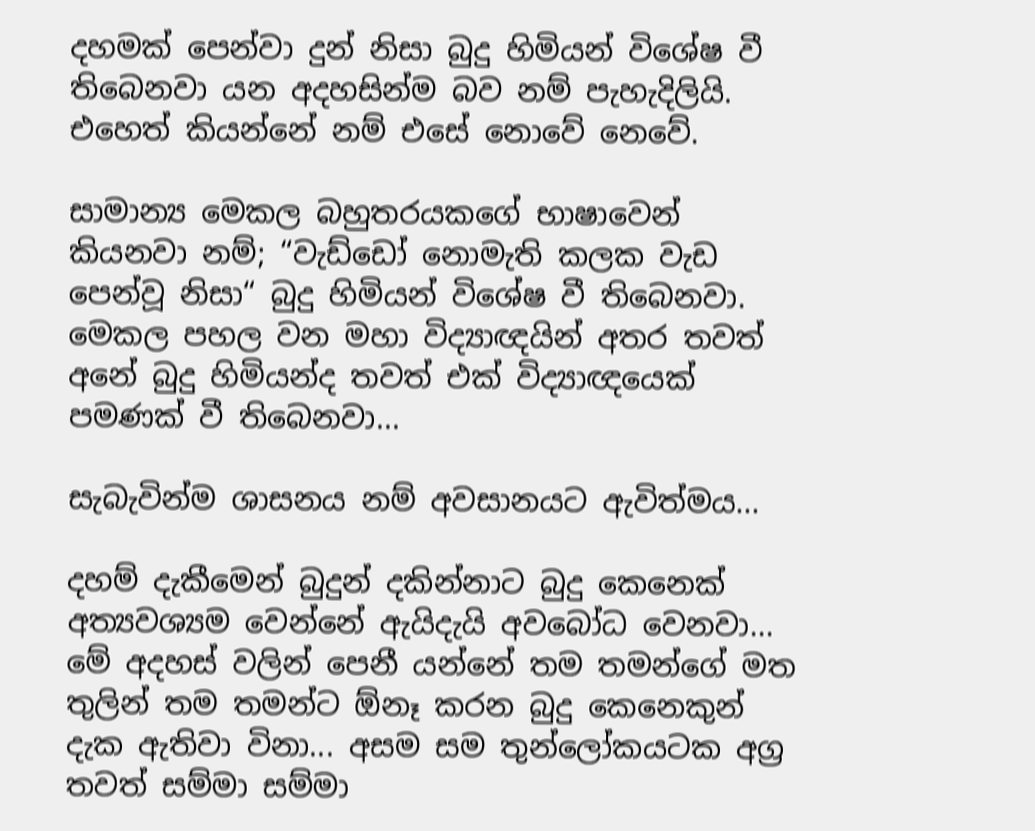දහමක් පෙන්වා දුන් නිසා බුදු හිමියන් විශේෂ වී තිබෙනවා යන අදහසින්ම බව නම් පැහැදිලියි.  එහෙත් කියන්නේ නම් එසේ නොවේ නෙවේ.

සාමාන්‍ය මෙකල බහුතරයකගේ භාෂාවෙන් කියනවා නම්; “වැඩ්ඩෝ නොමැති කලක වැඩ පෙන්වූ නිසා“ බුදු හිමියන් විශේෂ වී තිබෙනවා. මෙකල පහල වන මහා විද්‍යාඥයින් අතර තවත් අනේ බුදු හිමියන්ද තවත් එක් විද්‍යාඥයෙක් පමණක් වී තිබෙනවා...

සැබැවින්ම ශාසනය නම් අවසානයට ඇවිත්මය...

දහම් දැකීමෙන් බුදුන් දකින්නාට බුදු කෙනෙක් අත්‍යවශ්‍යම වෙන්නේ ඇයිදැයි අවබෝධ වෙනවා... මේ අදහස් වලින් පෙනී යන්නේ තම තමන්ගේ මත තුලින් තම තමන්ට ඕනෑ කරන බුදු කෙනෙකුන් දැක ඇතිවා විනා... අසම සම තුන්ලෝකයටක අග්‍ර තවත් සම්මා සම්මා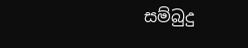සම්බුදු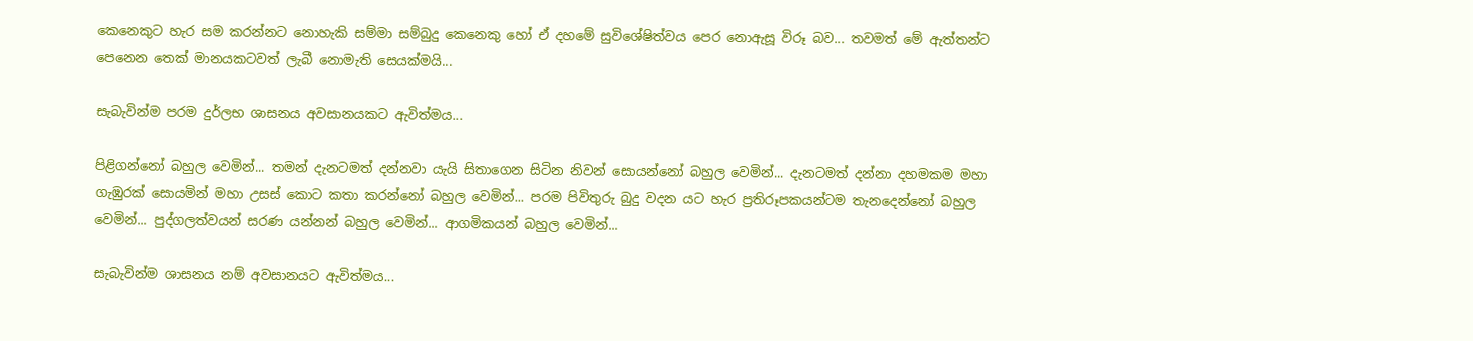කෙනෙකුට හැර සම කරන්නට නොහැකි සම්මා සම්බුදු කෙනෙකු හෝ ඒ දහමේ සුවිශේෂිත්වය පෙර නොඇසූ විරූ බව... තවමත් මේ ඇත්තන්ට පෙනෙන තෙක් මානයකටවත් ලැබී නොමැති සෙයක්මයි...

සැබැවින්ම පරම දුර්ලභ ශාසනය අවසානයකට ඇවිත්මය...

පිළිගන්නෝ බහුල වෙමින්... තමන් දැනටමත් දන්නවා යැයි සිතාගෙන සිටින නිවන් සොයන්නෝ බහුල වෙමින්... දැනටමත් දන්නා දහමකම මහා ගැඹුරක් සොයමින් මහා උසස් කොට කතා කරන්නෝ බහුල වෙමින්... පරම පිවිතුරු බුදු වදන යට හැර ප්‍රතිරූපකයන්ටම තැනදෙන්නෝ බහුල වෙමින්... පුද්ගලත්වයන් සරණ යන්නන් බහුල වෙමින්... ආගමිකයන් බහුල වෙමින්...

සැබැවින්ම ශාසනය නම් අවසානයට ඇවිත්මය...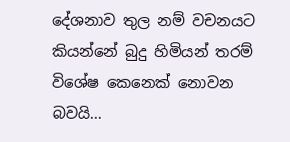දේශනාව තුල නම් වචනයට කියන්නේ බුදු හිමියන් තරම් විශේෂ කෙනෙක් නොවන බවයි...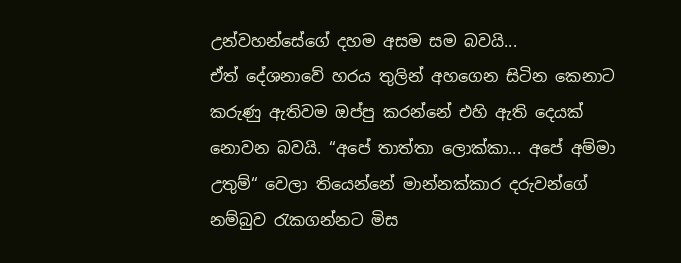උන්වහන්සේගේ දහම අසම සම බවයි...
ඒත් දේශනාවේ හරය තුලින් අහගෙන සිටින කෙනාට කරුණු ඇතිවම ඔප්පු කරන්නේ එහි ඇති දෙයක් නොවන බවයි. “අපේ තාත්තා ලොක්කා... අපේ අම්මා උතුම්“ වෙලා තියෙන්නේ මාන්නක්කාර දරුවන්ගේ නම්බුව රැකගන්නට මිස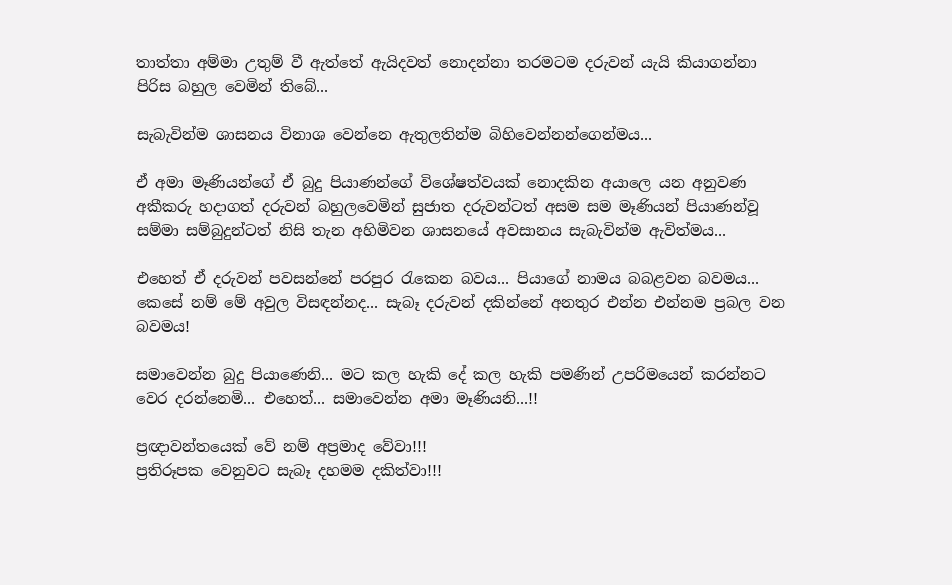තාත්තා අම්මා උතුම් වී ඇත්තේ ඇයිදවත් නොදන්නා තරමටම දරුවන් යැයි කියාගන්නා පිරිස බහුල වෙමින් තිබේ...

සැබැවින්ම ශාසනය විනාශ වෙන්නෙ ඇතුලතින්ම බිහිවෙන්නන්ගෙන්මය...

ඒ අමා මෑණියන්ගේ ඒ බුදු පියාණන්ගේ විශේෂත්වයක් නොදකින අයාලෙ යන අනුවණ අකීකරු හදාගත් දරුවන් බහුලවෙමින් සුජාත දරුවන්ටත් අසම සම මෑණියන් පියාණන්වූ සම්මා සම්බුදුන්ටත් නිසි තැන අහිමිවන ශාසනයේ අවසානය සැබැවින්ම ඇවිත්මය...

එහෙත් ඒ දරුවන් පවසන්නේ පරපුර රැකෙන බවය... පියාගේ නාමය බබළවන බවමය... කෙසේ නම් මේ අවුල විසඳන්නද... සැබෑ දරුවන් දකින්නේ අනතුර එන්න එන්නම ප්‍රබල වන බවමය!

සමාවෙන්න බුදු පියාණෙනි... මට කල හැකි දේ කල හැකි පමණින් උපරිමයෙන් කරන්නට වෙර දරන්නෙමි... එහෙත්... සමාවෙන්න අමා මෑණියනි...!!

ප්‍රඥාවන්තයෙක් වේ නම් අප්‍රමාද වේවා!!!
ප්‍රතිරූපක වෙනුවට සැබෑ දහමම දකිත්වා!!!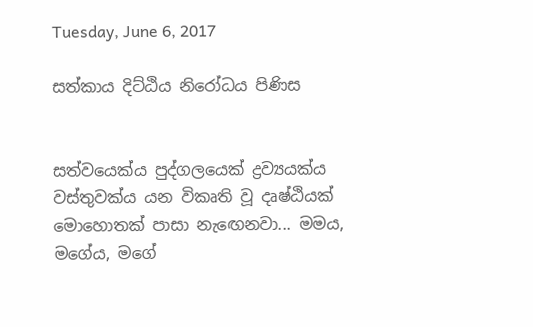Tuesday, June 6, 2017

සත්කාය දිට්ඨිය නිරෝධය පිණිස


සත්වයෙක්ය පුද්ගලයෙක් ද්‍රව්‍යයක්ය වස්තුවක්ය යන විකෘති වූ දෘෂ්ඨියක් මොහොතක් පාසා නැඟෙනවා... මමය, මගේය, මගේ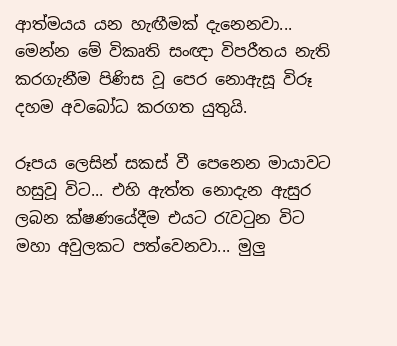ආත්මයය යන හැඟීමක් දැනෙනවා... මෙන්න මේ විකෘති සංඥා විපරීතය නැති කරගැනීම පිණිස වූ පෙර නොඇසූ විරූ දහම අවබෝධ කරගත යුතුයි.

රූපය ලෙසින් සකස් වී පෙනෙන මායාවට හසුවූ විට... එහි ඇත්ත නොදැන ඇසුර ලබන ක්ෂණයේදීම එයට රැවටුන විට මහා අවුලකට පත්වෙනවා... මුලු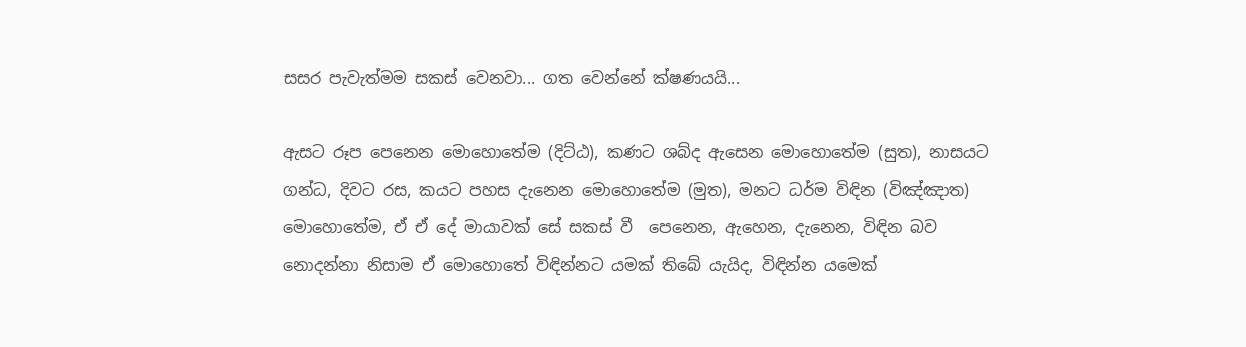සසර පැවැත්මම සකස් වෙනවා... ගත වෙන්නේ ක්ෂණයයි...

ඇසට රූප පෙනෙන මොහොතේම (දිට්ඨ), කණට ශබ්ද ඇසෙන මොහොතේම (සුත), නාසයට ගන්ධ, දිවට රස, කයට පහස දැනෙන මොහොතේම (මුත), මනට ධර්ම විඳින (විඤ්ඤාත)  මොහොතේම, ඒ ඒ දේ මායාවක් සේ සකස් වී  පෙනෙන, ඇහෙන, දැනෙන, විඳින බව නොදන්නා නිසාම ඒ මොහොතේ විඳින්නට යමක් තිබේ යැයිද, විඳින්න යමෙක්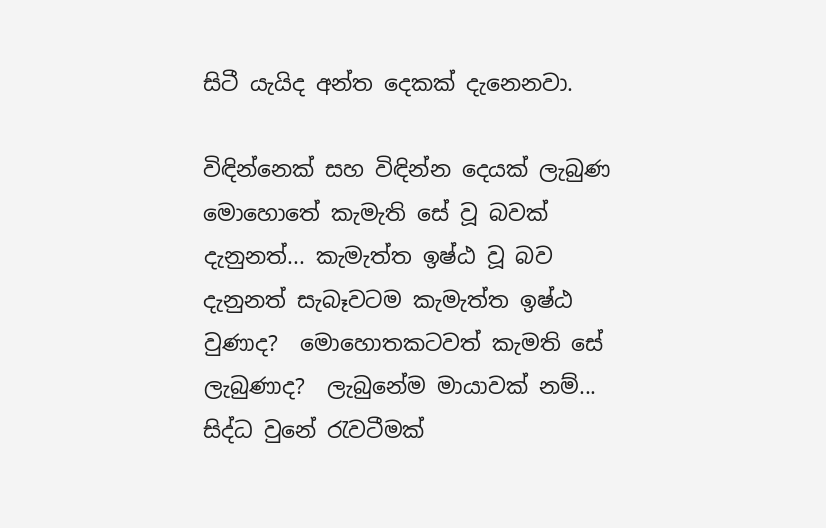සිටී යැයිද අන්ත දෙකක් දැනෙනවා.

විඳින්නෙක් සහ විඳින්න දෙයක් ලැබුණ මොහොතේ කැමැති සේ වූ බවක් දැනුනත්... කැමැත්ත ඉෂ්ඨ වූ බව දැනුනත් සැබෑවටම කැමැත්ත ඉෂ්ඨ වුණාද?  මොහොතකටවත් කැමති සේ ලැබුණාද?  ලැබුනේම මායාවක් නම්... සිද්ධ වුනේ රැවටීමක්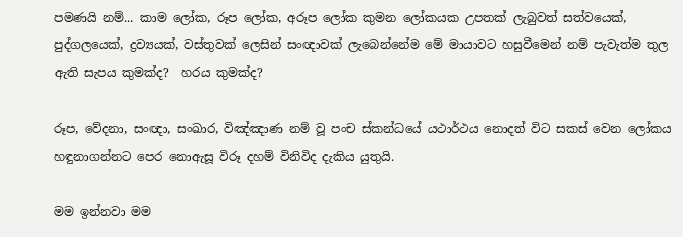පමණයි නම්... කාම ලෝක, රූප ලෝක, අරූප ලෝක කුමන ලෝකයක උපතක් ලැබුවත් සත්වයෙක්, පුද්ගලයෙක්, ද්‍රව්‍යයක්, වස්තුවක් ලෙසින් සංඥාවක් ලැබෙන්නේම මේ මායාවට හසුවීමෙන් නම් පැවැත්ම තුල ඇති සැපය කුමක්ද?  හරය කුමක්ද?

රූප, වේදනා, සංඥා, සංඛාර, විඤ්ඤාණ නම් වූ පංච ස්කන්ධයේ යථාර්ථය නොදත් විට සකස් වෙන ලෝකය හඳුනාගන්නට පෙර නොඇසූ විරූ දහම් විනිවිද දැකිය යුතුයි.

මම ඉන්නවා මම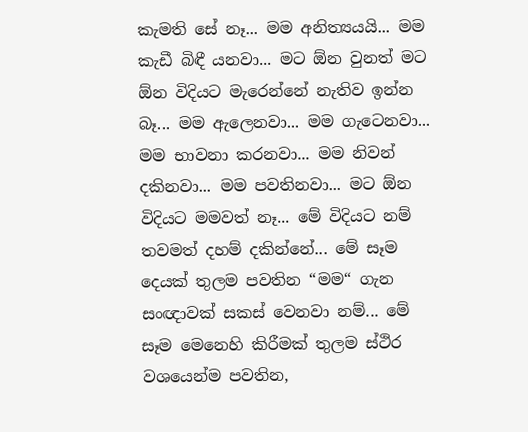කැමති සේ නෑ... මම අනිත්‍යයයි... මම කැඩී බිඳී යනවා... මට ඕන වුනත් මට ඕන විදියට මැරෙන්නේ නැතිව ඉන්න බෑ... මම ඇලෙනවා... මම ගැටෙනවා... මම භාවනා කරනවා... මම නිවන් දකිනවා... මම පවතිනවා... මට ඕන විදියට මමවත් නෑ... මේ විදියට නම් තවමත් දහම් දකින්නේ... මේ සෑම දෙයක් තුලම පවතින “මම“ ගැන සංඥාවක් සකස් වෙනවා නම්... මේ සෑම මෙනෙහි කිරීමක් තුලම ස්ථිර වශයෙන්ම පවතින,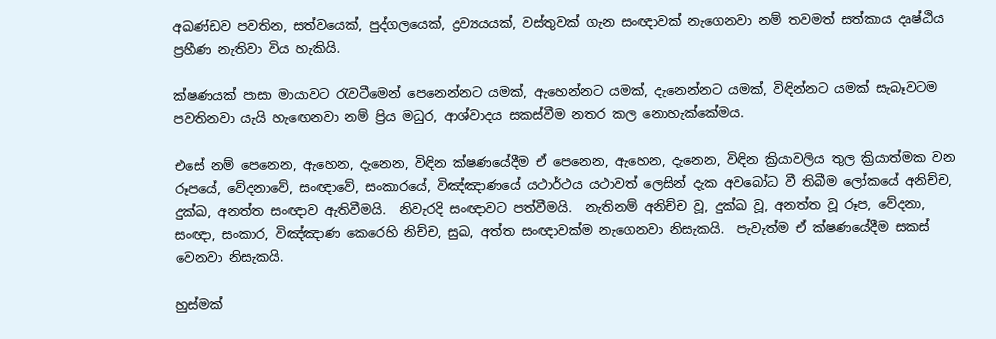අඛණ්ඩව පවතින, සත්වයෙක්, පුද්ගලයෙක්, ද්‍රව්‍යයයක්, වස්තුවක් ගැන සංඥාවක් නැගෙනවා නම් තවමත් සත්කාය දෘෂ්ඨිය ප්‍රහීණ නැතිවා විය හැකියි.

ක්ෂණයක් පාසා මායාවට රැවටීමෙන් පෙනෙන්නට යමක්, ඇහෙන්නට යමක්, දැනෙන්නට යමක්, විඳින්නට යමක් සැබෑවටම පවතිනවා යැයි හැඟෙනවා නම් ප්‍රිය මධුර, ආශ්වාදය සකස්වීම නතර කල නොහැක්කේමය.

එසේ නම් පෙනෙන, ඇහෙන, දැනෙන, විඳින ක්ෂණයේදීම ඒ පෙනෙන, ඇහෙන, දැනෙන, විඳින ක්‍රියාවලිය තුල ක්‍රියාත්මක වන රූපයේ, වේදනාවේ, සංඥාවේ, සංකාරයේ, විඤ්ඤාණයේ යථාර්ථය යථාවත් ලෙසින් දැක අවබෝධ වී තිබීම ලෝකයේ අනිච්ච, දුක්ඛ, අනත්ත සංඥාව ඇතිවීමයි.  නිවැරදි සංඥාවට පත්වීමයි.  නැතිනම් අනිච්ච වූ, දුක්ඛ වූ, අනත්ත වූ රූප, වේදනා, සංඥා, සංකාර, විඤ්ඤාණ කෙරෙහි නිච්ච, සුඛ, අත්ත සංඥාවක්ම නැගෙනවා නිසැකයි.  පැවැත්ම ඒ ක්ෂණයේදීම සකස් වෙනවා නිසැකයි.

හුස්මක්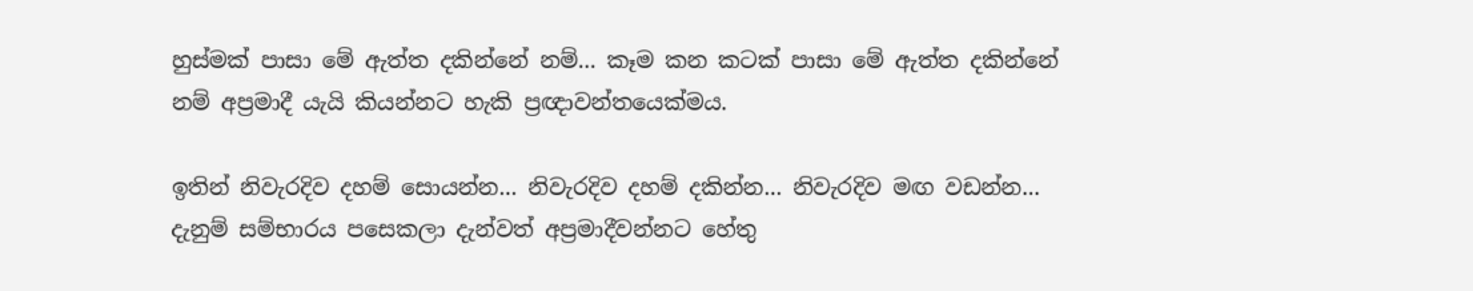හුස්මක් පාසා මේ ඇත්ත දකින්නේ නම්... කෑම කන කටක් පාසා මේ ඇත්ත දකින්නේ නම් අප්‍රමාදී යැයි කියන්නට හැකි ප්‍රඥාවන්තයෙක්මය.

ඉතින් නිවැරදිව දහම් සොයන්න... නිවැරදිව දහම් දකින්න... නිවැරදිව මඟ වඩන්න... දැනුම් සම්භාරය පසෙකලා දැන්වත් අප්‍රමාදීවන්නට හේතු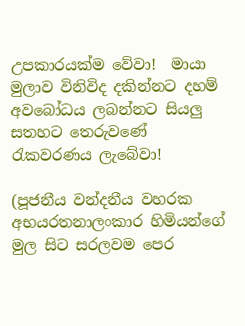උපකාරයක්ම වේවා!  මායා මුලාව විනිවිද දකින්නට දහම් අවබෝධය ලබන්නට සියලු සතහට තෙරුවණේ රැකවරණය ලැබේවා!

(පූජනීය වන්දනීය වහරක අභයරතනාලංකාර හිමියන්ගේ මුල සිට සරලවම පෙර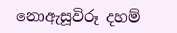නොඇසූවිරූ දහම්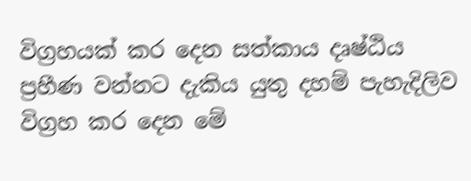විග්‍රහයක් කර දෙන සත්කාය දෘෂ්ඨිය ප්‍රහීණ වන්නට දැකිය යුතු දහම් පැහැදිලිව විග්‍රහ කර දෙන මේ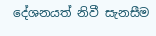දේශනයත් නිවී සැනසීම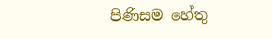පිණිසම හේතු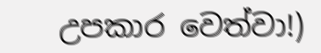උපකාර වෙත්වා!)